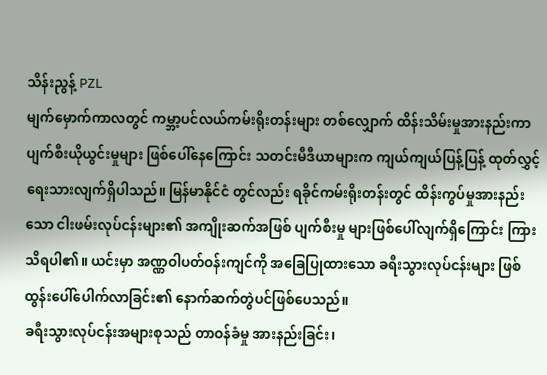သိန်းညွန့် PZL
မျက်မှောက်ကာလတွင် ကမ္ဘာ့ပင်လယ်ကမ်းရိုးတန်းများ တစ်လျှောက် ထိန်းသိမ်းမှုအားနည်းကာ ပျက်စီးယိုယွင်းမှုများ ဖြစ်ပေါ်နေကြောင်း သတင်းမီဒီယာများက ကျယ်ကျယ်ပြန့်ပြန့် ထုတ်လွှင့်ရေးသားလျက်ရှိပါသည်။ မြန်မာနိုင်ငံ တွင်လည်း ရခိုင်ကမ်းရိုးတန်းတွင် ထိန်းကွပ်မှုအားနည်းသော ငါးဖမ်းလုပ်ငန်းများ၏ အကျိုးဆက်အဖြစ် ပျက်စီးမှု များဖြစ်ပေါ်လျက်ရှိကြောင်း ကြားသိရပါ၏။ ယင်းမှာ အဏ္ဏဝါပတ်ဝန်းကျင်ကို အခြေပြုထားသော ခရီးသွားလုပ်ငန်းများ ဖြစ်ထွန်းပေါ်ပေါက်လာခြင်း၏ နောက်ဆက်တွဲပင်ဖြစ်ပေသည်။
ခရီးသွားလုပ်ငန်းအများစုသည် တာဝန်ခံမှု အားနည်းခြင်း၊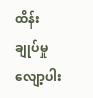ထိန်းချုပ်မှု လျော့ပါး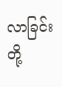လာခြင်းတို့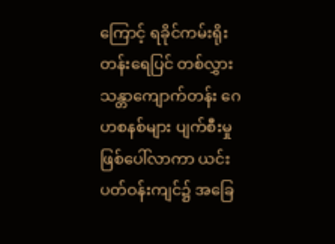ကြောင့် ရခိုင်ကမ်းရိုးတန်းရေပြင် တစ်လွှား သန္တာကျောက်တန်း ဂေဟစနစ်များ ပျက်စီးမှုဖြစ်ပေါ်လာကာ ယင်းပတ်ဝန်းကျင်၌ အခြေ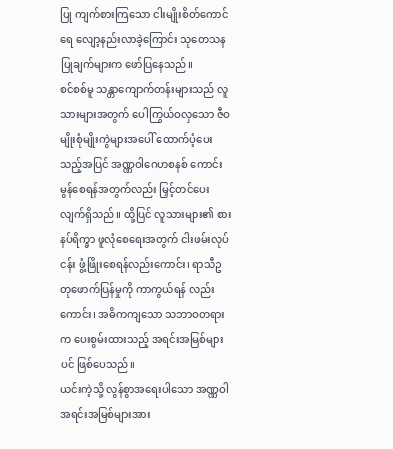ပြု ကျက်စားကြသော ငါးမျိုးစိတ်ကောင်ရေ လျော့နည်းလာခဲ့ကြောင်း သုတေသနပြုချက်များက ဖော်ပြနေသည်။
စင်စစ်မူ သန္တာကျောက်တန်းများသည် လူသားများအတွက် ပေါကြွယ်ဝလှသော ဇီဝမျိုးစုံမျိုးကွဲများအပေါ် ထောက်ပံ့ပေးသည့်အပြင် အဏ္ဏဝါဂေဟစနစ် ကောင်းမွန်စေရန်အတွက်လည်း မြှင့်တင်ပေးလျက်ရှိသည်။ ထို့ပြင် လူသားများ၏ စားနပ်ရိက္ခာ ဖူလုံစေရေးအတွက် ငါးဖမ်းလုပ်ငန်း ဖွံ့ဖြိုးစေရန်လည်းကောင်း၊ ရာသီဥတုဖောက်ပြန်မှုကို ကာကွယ်ရန် လည်းကောင်း၊ အဓိကကျသော သဘာဝတရားက ပေးစွမ်းထားသည့် အရင်းအမြစ်များပင် ဖြစ်ပေသည်။
ယင်းကဲ့သို့ လွန်စွာအရေးပါသော အဏ္ဏဝါအရင်းအမြစ်များအား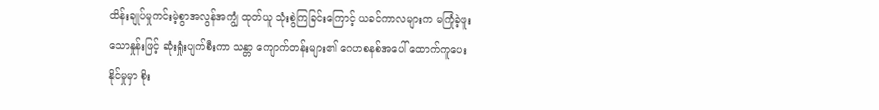ထိန်းချုပ်မှုကင်းမဲ့စွာအလွန်အကျွံ ထုတ်ယူ သုံးစွဲကြခြင်းကြောင့် ယခင်ကာလများက မကြုံခဲ့ဖူးသောနှုန်းဖြင့် ဆုံးရှုံးပျက်စီးကာ သန္တာ ကျောက်တန်းများ၏ ဂေဟစနစ်အပေါ် ထောက်ကူပေးနိုင်မှုမှာ စိုး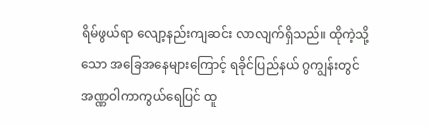ရိမ်ဖွယ်ရာ လျော့နည်းကျဆင်း လာလျက်ရှိသည်။ ထိုကဲ့သို့သော အခြေအနေများကြောင့် ရခိုင်ပြည်နယ် ဂွကျွန်းတွင် အဏ္ဏဝါကာကွယ်ရေပြင် ထူ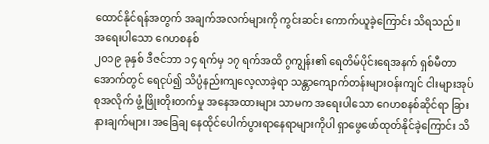ထောင်နိုင်ရန်အတွက် အချက်အလက်များကို ကွင်းဆင်း ကောက်ယူခဲ့ကြောင်း သိရသည်။
အရေးပါသော ဂေဟစနစ်
၂၀၁၉ ခုနှစ် ဒီဇင်ဘာ ၁၄ ရက်မှ ၁၇ ရက်အထိ ဂွကျွန်း၏ ရေတိမ်ပိုင်းရေအနက် ရှစ်မီတာအောက်တွင် ရေငုပ်၍ သိပ္ပံနည်းကျလေ့လာခဲ့ရာ သန္တာကျောက်တန်းများဝန်းကျင် ငါးများအုပ်စုအလိုက် ဖွံ့ဖြိုးတိုးတက်မှု အနေအထားများ သာမက အရေးပါသော ဂေဟစနစ်ဆိုင်ရာ ခြားနားချက်များ၊ အခြေချ နေထိုင်ပေါက်ပွားရာနေရာများကိုပါ ရှာဖွေဖော်ထုတ်နိုင်ခဲ့ကြောင်း သိ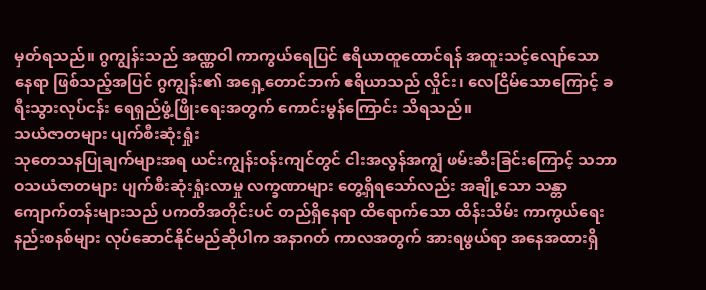မှတ်ရသည်။ ဂွကျွန်းသည် အဏ္ဏဝါ ကာကွယ်ရေပြင် ဧရိယာထူထောင်ရန် အထူးသင့်လျော်သော နေရာ ဖြစ်သည့်အပြင် ဂွကျွန်း၏ အရှေ့တောင်ဘက် ဧရိယာသည် လှိုင်း၊ လေငြိမ်သောကြောင့် ခရီးသွားလုပ်ငန်း ရေရှည်ဖွံ့ဖြိုးရေးအတွက် ကောင်းမွန်ကြောင်း သိရသည်။
သယံဇာတများ ပျက်စီးဆုံးရှုံး
သုတေသနပြုချက်များအရ ယင်းကျွန်းဝန်းကျင်တွင် ငါးအလွန်အကျွံ ဖမ်းဆီးခြင်းကြောင့် သဘာဝသယံဇာတများ ပျက်စီးဆုံးရှုံးလာမှု လက္ခဏာများ တွေ့ရှိရသော်လည်း အချို့သော သန္တာကျောက်တန်းများသည် ပကတိအတိုင်းပင် တည်ရှိနေရာ ထိရောက်သော ထိန်းသိမ်း ကာကွယ်ရေးနည်းစနစ်များ လုပ်ဆောင်နိုင်မည်ဆိုပါက အနာဂတ် ကာလအတွက် အားရဖွယ်ရာ အနေအထားရှိ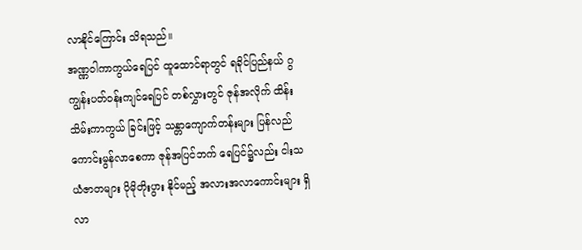လာနိုင်ကြောင်း သိရသည်။
အဏ္ဏဝါကာကွယ်ရေပြင် ထူထောင်ရာတွင် ရခိုင်ပြည်နယ် ဂွကျွန်းပတ်ဝန်းကျင်ရေပြင် တစ်လွှားတွင် ဇုန်အလိုက် ထိန်းသိမ်းကာကွယ် ခြင်းဖြင့် သန္တာကျောက်တန်းများ ပြန်လည် ကောင်းမွန်လာစေကာ ဇုန်အပြင်ဘက် ရေပြင်၌လည်း ငါးသယံဇာတများ ပိုမိုတိုးပွား နိုင်မည့် အလားအလာကောင်းများ ရှိလာ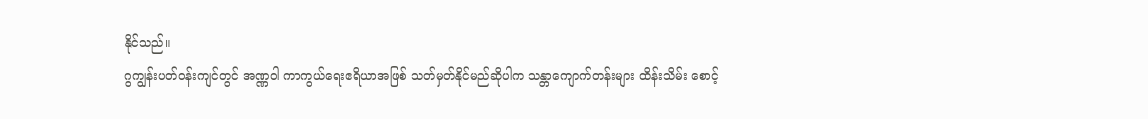နိုင်သည်။
ဂွကျွန်းပတ်ဝန်းကျင်တွင် အဏ္ဏဝါ ကာကွယ်ရေးဧရိယာအဖြစ် သတ်မှတ်နိုင်မည်ဆိုပါက သန္တာကျောက်တန်းများ ထိန်းသိမ်း စောင့်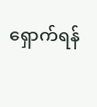ရှောက်ရန်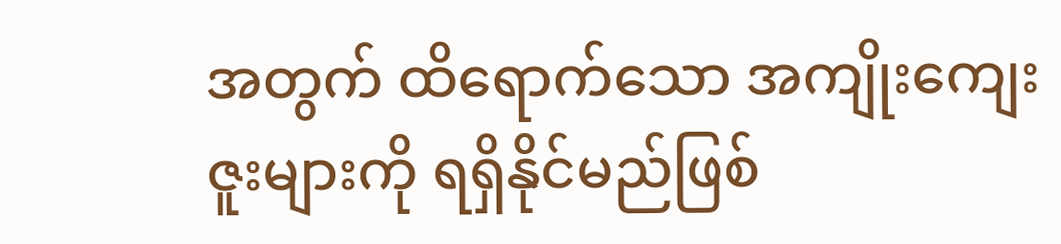အတွက် ထိရောက်သော အကျိုးကျေးဇူးများကို ရရှိနိုင်မည်ဖြစ်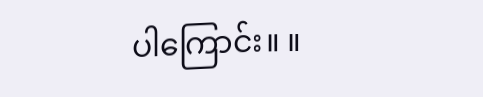ပါကြောင်း။ ။